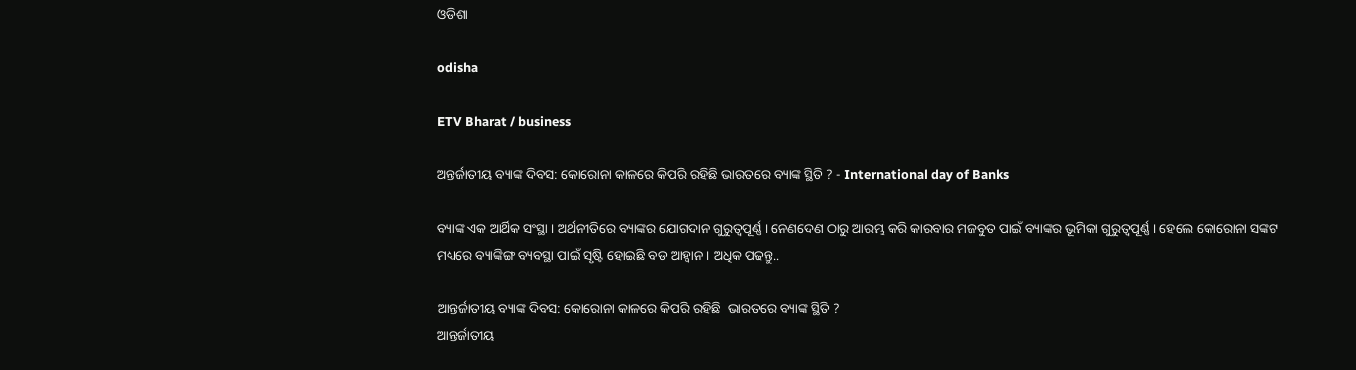ଓଡିଶା

odisha

ETV Bharat / business

ଅନ୍ତର୍ଜାତୀୟ ବ୍ୟାଙ୍କ ଦିବସ: କୋରୋନା କାଳରେ କିପରି ରହିଛି ଭାରତରେ ବ୍ୟାଙ୍କ ସ୍ଥିତି ? - International day of Banks

ବ୍ୟାଙ୍କ ଏକ ଆର୍ଥିକ ସଂସ୍ଥା । ଅର୍ଥନୀତିରେ ବ୍ୟାଙ୍କର ଯୋଗଦାନ ଗୁରୁତ୍ବପୂର୍ଣ୍ଣ । ନେଣଦେଣ ଠାରୁ ଆରମ୍ଭ କରି କାରବାର ମଜବୁତ ପାଇଁ ବ୍ୟାଙ୍କର ଭୂମିକା ଗୁରୁତ୍ବପୂର୍ଣ୍ଣ । ହେଲେ କୋରୋନା ସଙ୍କଟ ମଧ୍ୟରେ ବ୍ୟାଙ୍କିଙ୍ଗ ବ୍ୟବସ୍ଥା ପାଇଁ ସୃଷ୍ଟି ହୋଇଛି ବଡ ଆହ୍ବାନ । ଅଧିକ ପଢନ୍ତୁ..

ଆନ୍ତର୍ଜାତୀୟ ବ୍ୟାଙ୍କ ଦିବସ: କୋରୋନା କାଳରେ କିପରି ରହିଛି  ଭାରତରେ ବ୍ୟାଙ୍କ ସ୍ଥିତି ?
ଆନ୍ତର୍ଜାତୀୟ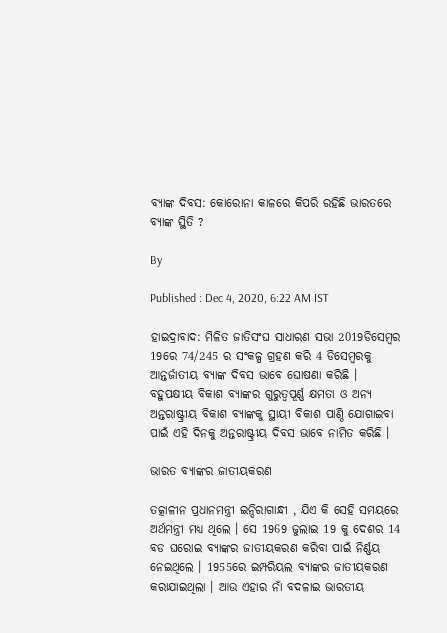ବ୍ୟାଙ୍କ ଦିବସ: କୋରୋନା କାଳରେ କିପରି ରହିଛି ଭାରତରେ ବ୍ୟାଙ୍କ ସ୍ଥିତି ?

By

Published : Dec 4, 2020, 6:22 AM IST

ହାଇଦ୍ରାବାଦ: ମିଳିତ ଜାତିସଂଘ ସାଧାରଣ ସଭା 2019ଡିସେମ୍ବର 19ରେ 74/245 ର ସଂକଳ୍ପ ଗ୍ରହଣ କରି 4 ଡିସେମ୍ବରକୁ ଆନ୍ତର୍ଜାତୀୟ ବ୍ୟାଙ୍କ ଦିବସ ଭାବେ ଘୋଷଣା କରିଛି । ବହୁପକ୍ଷୀୟ ବିକାଶ ବ୍ୟାଙ୍କର ଗୁରୁତ୍ୱପୂର୍ଣ୍ଣ କ୍ଷମତା ଓ ଅନ୍ୟ ଅନ୍ତରାଷ୍ଟ୍ରୀୟ ବିକାଶ ବ୍ୟାଙ୍କକୁ ସ୍ଥାୟୀ ବିକାଶ ପାଣ୍ଠି ଯୋଗାଇବା ପାଇଁ ଏହି ଦିନକୁ ଅନ୍ତରାଷ୍ଟ୍ରୀୟ ଦିବସ ଭାବେ ନାମିତ କରିଛି ।

ଭାରତ ବ୍ୟାଙ୍କର ଜାତୀୟକରଣ

ତତ୍କାଳୀନ ପ୍ରଧାନମନ୍ତ୍ରୀ ଇନ୍ଦିରାଗାନ୍ଧୀ , ଯିଏ କି ସେହି ସମୟରେ ଅର୍ଥମନ୍ତ୍ରୀ ମଧ୍ୟ ଥିଲେ । ସେ 1969 ଜୁଲାଇ 19 କୁ ଦେଶର 14 ବଡ ଘରୋଇ ବ୍ୟାଙ୍କର ଜାତୀୟକରଣ କରିବା ପାଇଁ ନିର୍ଣ୍ଣୟ ନେଇଥିଲେ । 1955ରେ ଇମ୍ପରିୟଲ ବ୍ୟାଙ୍କର ଜାତୀୟକରଣ କରାଯାଇଥିଲା । ଆଉ ଏହାର ନାଁ ବଦଳାଇ ଭାରତୀୟ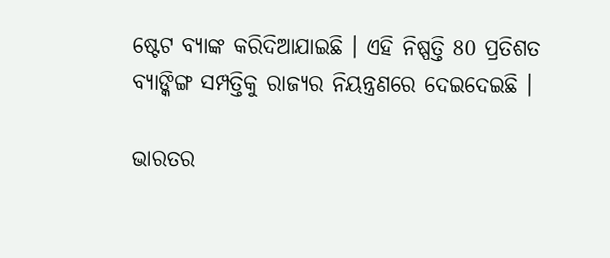ଷ୍ଟେଟ ବ୍ୟାଙ୍କ କରିଦିଆଯାଇଛି । ଏହି ନିଷ୍ପତ୍ତି 80 ପ୍ରତିଶତ ବ୍ୟାଙ୍କିଙ୍ଗ ସମ୍ପତ୍ତିକୁ ରାଜ୍ୟର ନିୟନ୍ତ୍ରଣରେ ଦେଇଦେଇଛି ।

ଭାରତର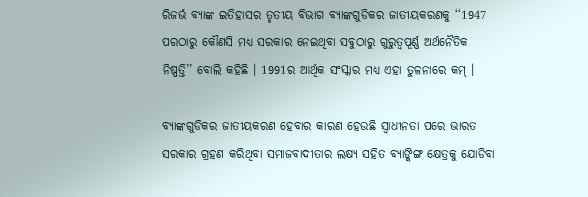ରିଜର୍ଭ ବ୍ୟାଙ୍କ ଇତିହାସର ତୃତୀୟ ବିଭାଗ ବ୍ୟାଙ୍କଗୁଡିକର ଜାତୀୟକରଣକୁ ‘‘1947 ପରଠାରୁ କୌଣସି ମଧ୍ୟ ସରକାର ନେଇଥିବା ସବୁଠାରୁ ଗୁରୁତ୍ବପୂର୍ଣ୍ଣ ଅର୍ଥନୈତିକ ନିଷ୍ପତ୍ତି’’ ବୋଲି କହିଛି । 1991ର ଆର୍ଥିକ ସଂସ୍କାର ମଧ୍ୟ ଏହା ତୁଳନାରେ କମ୍‌ ।

ବ୍ୟାଙ୍କଗୁଡିକର ଜାତୀୟକରଣ ହେବାର କାରଣ ହେଉଛି ସ୍ବାଧୀନତା ପରେ ଭାରତ ସରକାର ଗ୍ରହଣ କରିଥିବା ସମାଜବାଦୀତାର ଲକ୍ଷ୍ୟ ସହିତ ବ୍ୟାଙ୍କିଙ୍ଗ କ୍ଷେତ୍ରକୁ ଯୋଡିବା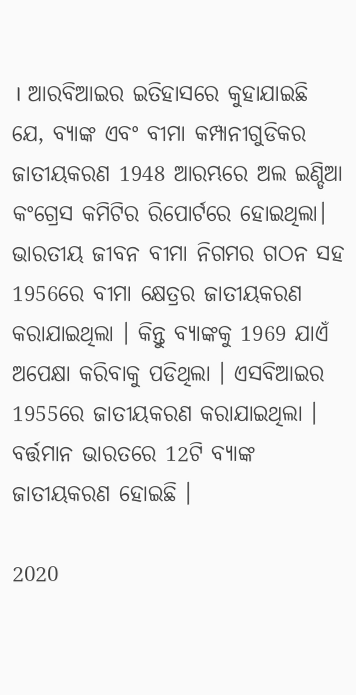। ଆରବିଆଇର ଇତିହାସରେ କୁହାଯାଇଛି ଯେ, ବ୍ୟାଙ୍କ ଏବଂ ବୀମା କମ୍ପାନୀଗୁଡିକର ଜାତୀୟକରଣ 1948 ଆରମ୍ଭରେ ଅଲ ଇଣ୍ଡିଆ କଂଗ୍ରେସ କମିଟିର ରିପୋର୍ଟରେ ହୋଇଥିଲା। ଭାରତୀୟ ଜୀବନ ବୀମା ନିଗମର ଗଠନ ସହ 1956ରେ ବୀମା କ୍ଷେତ୍ରର ଜାତୀୟକରଣ କରାଯାଇଥିଲା । କିନ୍ତୁ ବ୍ୟାଙ୍କକୁ 1969 ଯାଏଁ ଅପେକ୍ଷା କରିବାକୁ ପଡିଥିଲା । ଏସବିଆଇର 1955ରେ ଜାତୀୟକରଣ କରାଯାଇଥିଲା । ବର୍ତ୍ତମାନ ଭାରତରେ 12ଟି ବ୍ୟାଙ୍କ ଜାତୀୟକରଣ ହୋଇଛି ।

2020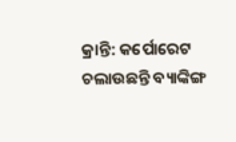କ୍ରାନ୍ତି: କର୍ପୋରେଟ ଚଲାଉଛନ୍ତି ବ୍ୟାଙ୍କିଙ୍ଗ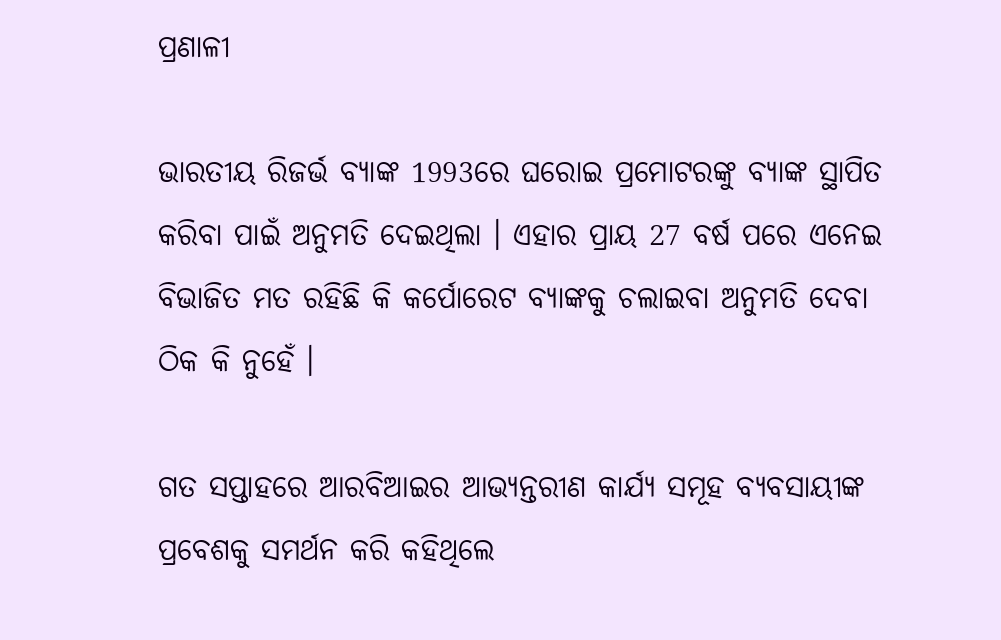ପ୍ରଣାଳୀ

ଭାରତୀୟ ରିଜର୍ଭ ବ୍ୟାଙ୍କ 1993ରେ ଘରୋଇ ପ୍ରମୋଟରଙ୍କୁ ବ୍ୟାଙ୍କ ସ୍ଥାପିତ କରିବା ପାଇଁ ଅନୁମତି ଦେଇଥିଲା । ଏହାର ପ୍ରାୟ 27 ବର୍ଷ ପରେ ଏନେଇ ବିଭାଜିତ ମତ ରହିଛି କି କର୍ପୋରେଟ ବ୍ୟାଙ୍କକୁ ଚଲାଇବା ଅନୁମତି ଦେବା ଠିକ କି ନୁହେଁ ।

ଗତ ସପ୍ତାହରେ ଆରବିଆଇର ଆଭ୍ୟନ୍ତରୀଣ କାର୍ଯ୍ୟ ସମୂହ ବ୍ୟବସାୟୀଙ୍କ ପ୍ରବେଶକୁ ସମର୍ଥନ କରି କହିଥିଲେ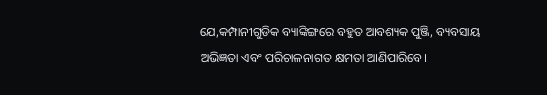ଯେ,କମ୍ପାନୀଗୁଡିକ ବ୍ୟାଙ୍କିଙ୍ଗରେ ବହୁତ ଆବଶ୍ୟକ ପୁଞ୍ଜି, ବ୍ୟବସାୟ ଅଭିଜ୍ଞତା ଏବଂ ପରିଚାଳନାଗତ କ୍ଷମତା ଆଣିପାରିବେ।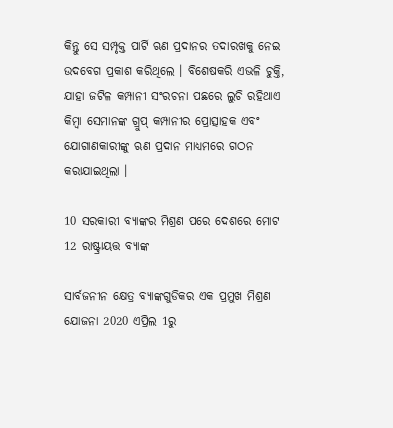କିନ୍ତୁ ସେ ସମ୍ପୃକ୍ତ ପାର୍ଟି ଋଣ ପ୍ରଦାନର ତଦାରଖକୁ ନେଇ ଉଦବେଗ ପ୍ରକାଶ କରିଥିଲେ । ବିଶେଷକରି ଏଭଳି ଚୁକ୍ତି, ଯାହା ଜଟିଳ କମ୍ପାନୀ ସଂରଚନା ପଛରେ ଲୁଚି ରହିଥାଏ କିମ୍ବା ସେମାନଙ୍କ ଗ୍ରୁପ୍ କମ୍ପାନୀର ପ୍ରୋତ୍ସାହକ ଏବଂ ଯୋଗାଣକାରୀଙ୍କୁ ଋଣ ପ୍ରଦାନ ମାଧ୍ୟମରେ ଗଠନ କରାଯାଇଥିଲା ।

10 ସରକାରୀ ବ୍ୟାଙ୍କର ମିଶ୍ରଣ ପରେ ଦେଶରେ ମୋଟ 12 ରାଷ୍ଟ୍ରାୟତ୍ତ ବ୍ୟାଙ୍କ

ସାର୍ବଜନୀନ କ୍ଷେତ୍ର ବ୍ୟାଙ୍କଗୁଡିକର ଏକ ପ୍ରମୁଖ ମିଶ୍ରଣ ଯୋଜନା 2020 ଏପ୍ରିଲ 1ରୁ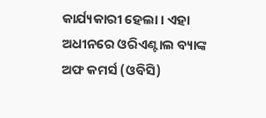କାର୍ଯ୍ୟକାରୀ ହେଲା । ଏହା ଅଧୀନରେ ଓରିଏଣ୍ଟାଲ ବ୍ୟାଙ୍କ ଅଫ କମର୍ସ (ଓବିସି)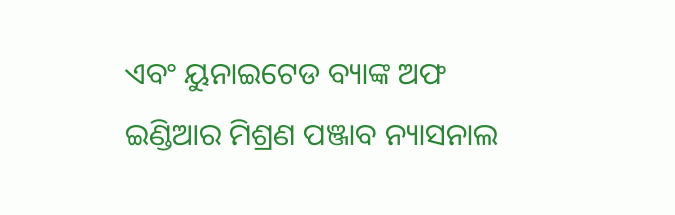ଏବଂ ୟୁନାଇଟେଡ ବ୍ୟାଙ୍କ ଅଫ ଇଣ୍ଡିଆର ମିଶ୍ରଣ ପଞ୍ଜାବ ନ୍ୟାସନାଲ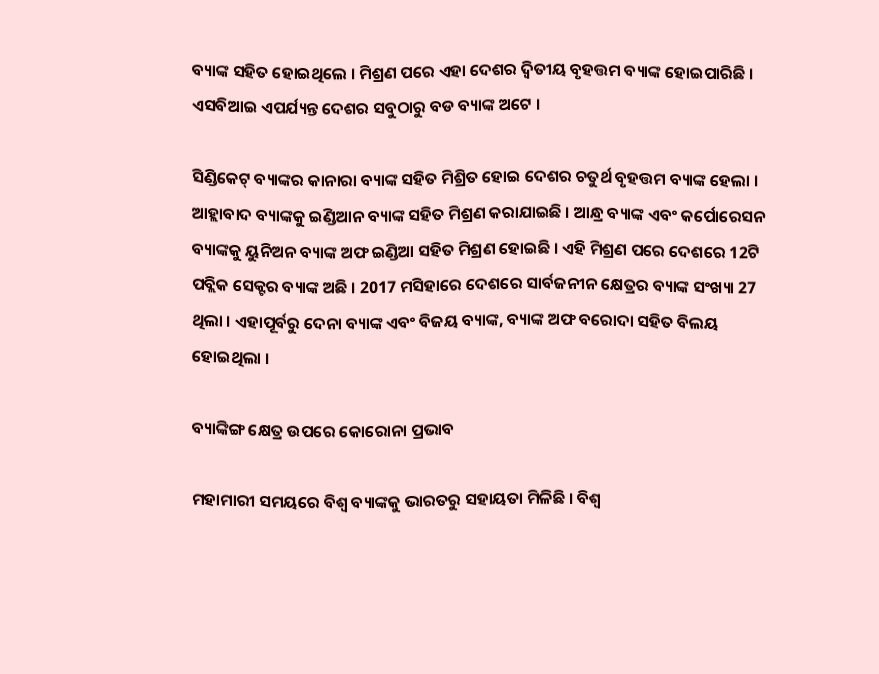ବ୍ୟାଙ୍କ ସହିତ ହୋଇଥିଲେ । ମିଶ୍ରଣ ପରେ ଏହା ଦେଶର ଦ୍ବିତୀୟ ବୃହତ୍ତମ ବ୍ୟାଙ୍କ ହୋଇପାରିଛି । ଏସବିଆଇ ଏପର୍ଯ୍ୟନ୍ତ ଦେଶର ସବୁଠାରୁ ବଡ ବ୍ୟାଙ୍କ ଅଟେ ।

ସିଣ୍ଡିକେଟ୍ ବ୍ୟାଙ୍କର କାନାରା ବ୍ୟାଙ୍କ ସହିତ ମିଶ୍ରିତ ହୋଇ ଦେଶର ଚତୁର୍ଥ ବୃହତ୍ତମ ବ୍ୟାଙ୍କ ହେଲା । ଆହ୍ଲାବାଦ ବ୍ୟାଙ୍କକୁ ଇଣ୍ଡିଆନ ବ୍ୟାଙ୍କ ସହିତ ମିଶ୍ରଣ କରାଯାଇଛି । ଆନ୍ଧ୍ର ବ୍ୟାଙ୍କ ଏବଂ କର୍ପୋରେସନ ବ୍ୟାଙ୍କକୁ ୟୁନିଅନ ବ୍ୟାଙ୍କ ଅଫ ଇଣ୍ଡିଆ ସହିତ ମିଶ୍ରଣ ହୋଇଛି । ଏହି ମିଶ୍ରଣ ପରେ ଦେଶରେ 12ଟି ପବ୍ଲିକ ସେକ୍ଟର ବ୍ୟାଙ୍କ ଅଛି । 2017 ମସିହାରେ ଦେଶରେ ସାର୍ବଜନୀନ କ୍ଷେତ୍ରର ବ୍ୟାଙ୍କ ସଂଖ୍ୟା 27 ଥିଲା । ଏହାପୂର୍ବରୁ ଦେନା ବ୍ୟାଙ୍କ ଏବଂ ବିଜୟ ବ୍ୟାଙ୍କ, ବ୍ୟାଙ୍କ ଅଫ ବରୋଦା ସହିତ ବିଲୟ ହୋଇଥିଲା ।

ବ୍ୟାଙ୍କିଙ୍ଗ କ୍ଷେତ୍ର ଉପରେ କୋରୋନା ପ୍ରଭାବ

ମହାମାରୀ ସମୟରେ ବିଶ୍ବ ବ୍ୟାଙ୍କକୁ ଭାରତରୁ ସହାୟତା ମିଳିଛି । ବିଶ୍ବ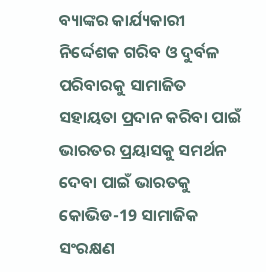ବ୍ୟାଙ୍କର କାର୍ଯ୍ୟକାରୀ ନିର୍ଦ୍ଦେଶକ ଗରିବ ଓ ଦୁର୍ବଳ ପରିବାରକୁ ସାମାଜିତ ସହାୟତା ପ୍ରଦାନ କରିବା ପାଇଁ ଭାରତର ପ୍ରୟାସକୁ ସମର୍ଥନ ଦେବା ପାଇଁ ଭାରତକୁ କୋଭିଡ-19 ସାମାଜିକ ସଂରକ୍ଷଣ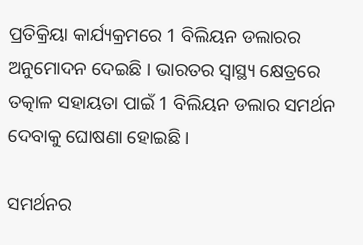ପ୍ରତିକ୍ରିୟା କାର୍ଯ୍ୟକ୍ରମରେ 1 ବିଲିୟନ ଡଲାରର ଅନୁମୋଦନ ଦେଇଛି । ଭାରତର ସ୍ବାସ୍ଥ୍ୟ କ୍ଷେତ୍ରରେ ତତ୍କାଳ ସହାୟତା ପାଇଁ 1 ବିଲିୟନ ଡଲାର ସମର୍ଥନ ଦେବାକୁ ଘୋଷଣା ହୋଇଛି ।

ସମର୍ଥନର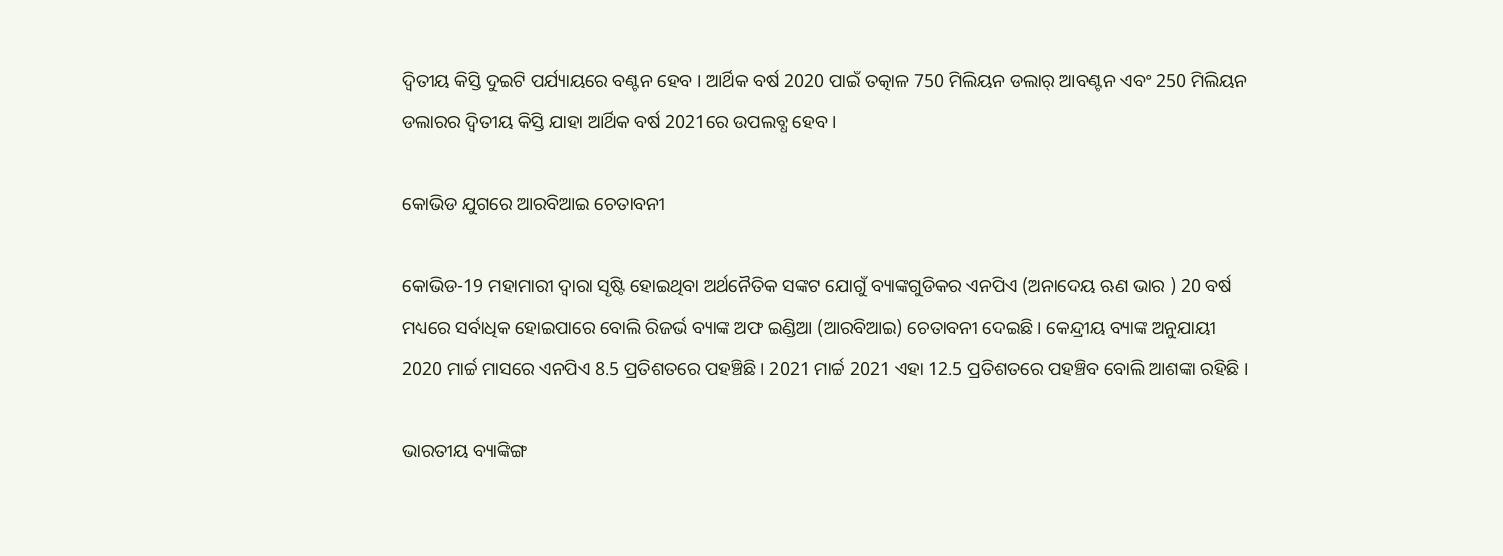ଦ୍ବିତୀୟ କିସ୍ତି ଦୁଇଟି ପର୍ଯ୍ୟାୟରେ ବଣ୍ଟନ ହେବ । ଆର୍ଥିକ ବର୍ଷ 2020 ପାଇଁ ତତ୍କାଳ 750 ମିଲିୟନ ଡଲାର୍ ଆବଣ୍ଟନ ଏବଂ 250 ମିଲିୟନ ଡଲାରର ଦ୍ବିତୀୟ କିସ୍ତି ଯାହା ଆର୍ଥିକ ବର୍ଷ 2021ରେ ଉପଲବ୍ଧ ହେବ ।

କୋଭିଡ ଯୁଗରେ ଆରବିଆଇ ଚେତାବନୀ

କୋଭିଡ-19 ମହାମାରୀ ଦ୍ବାରା ସୃଷ୍ଟି ହୋଇଥିବା ଅର୍ଥନୈତିକ ସଙ୍କଟ ଯୋଗୁଁ ବ୍ୟାଙ୍କଗୁଡିକର ଏନପିଏ (ଅନାଦେୟ ଋଣ ଭାର ) 20 ବର୍ଷ ମଧ୍ୟରେ ସର୍ବାଧିକ ହୋଇପାରେ ବୋଲି ରିଜର୍ଭ ବ୍ୟାଙ୍କ ଅଫ ଇଣ୍ଡିଆ (ଆରବିଆଇ) ଚେତାବନୀ ଦେଇଛି । କେନ୍ଦ୍ରୀୟ ବ୍ୟାଙ୍କ ଅନୁଯାୟୀ 2020 ମାର୍ଚ୍ଚ ମାସରେ ଏନପିଏ 8.5 ପ୍ରତିଶତରେ ପହଞ୍ଚିଛି । 2021 ମାର୍ଚ୍ଚ 2021 ଏହା 12.5 ପ୍ରତିଶତରେ ପହଞ୍ଚିବ ବୋଲି ଆଶଙ୍କା ରହିଛି ।

ଭାରତୀୟ ବ୍ୟାଙ୍କିଙ୍ଗ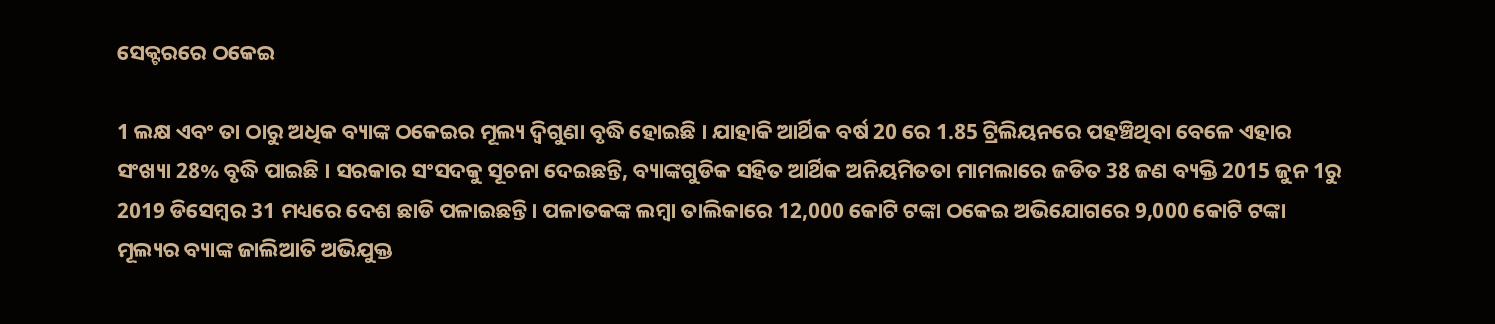ସେକ୍ଟରରେ ଠକେଇ

1 ଲକ୍ଷ ଏବଂ ତା ଠାରୁ ଅଧିକ ବ୍ୟାଙ୍କ ଠକେଇର ମୂଲ୍ୟ ଦ୍ବିଗୁଣା ବୃଦ୍ଧି ହୋଇଛି । ଯାହାକି ଆର୍ଥିକ ବର୍ଷ 20 ରେ 1.85 ଟ୍ରିଲିୟନରେ ପହଞ୍ଚିଥିବା ବେଳେ ଏହାର ସଂଖ୍ୟା 28% ବୃଦ୍ଧି ପାଇଛି । ସରକାର ସଂସଦକୁ ସୂଚନା ଦେଇଛନ୍ତି, ବ୍ୟାଙ୍କଗୁଡିକ ସହିତ ଆର୍ଥିକ ଅନିୟମିତତା ମାମଲାରେ ଜଡିତ 38 ଜଣ ବ୍ୟକ୍ତି 2015 ଜୁନ 1ରୁ 2019 ଡିସେମ୍ବର 31 ମଧ୍ୟରେ ଦେଶ ଛାଡି ପଳାଇଛନ୍ତି। ପଳାତକଙ୍କ ଲମ୍ବା ତାଲିକାରେ 12,000 କୋଟି ଟଙ୍କା ଠକେଇ ଅଭିଯୋଗରେ 9,000 କୋଟି ଟଙ୍କା ମୂଲ୍ୟର ବ୍ୟାଙ୍କ ଜାଲିଆତି ଅଭିଯୁକ୍ତ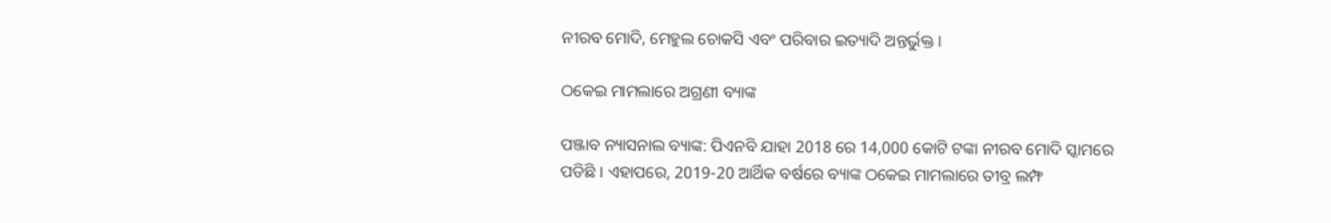ନୀରବ ମୋଦି, ମେହୁଲ ଚୋକସି ଏବଂ ପରିବାର ଇତ୍ୟାଦି ଅନ୍ତର୍ଭୁକ୍ତ ।

ଠକେଇ ମାମଲାରେ ଅଗ୍ରଣୀ ବ୍ୟାଙ୍କ

ପଞ୍ଜାବ ନ୍ୟାସନାଲ ବ୍ୟାଙ୍କ: ପିଏନବି ଯାହା 2018 ରେ 14,000 କୋଟି ଟଙ୍କା ନୀରବ ମୋଦି ସ୍କାମରେ ପଡିଛି । ଏହାପରେ, 2019-20 ଆର୍ଥିକ ବର୍ଷରେ ବ୍ୟାଙ୍କ ଠକେଇ ମାମଲାରେ ତୀବ୍ର ଲମ୍ଫ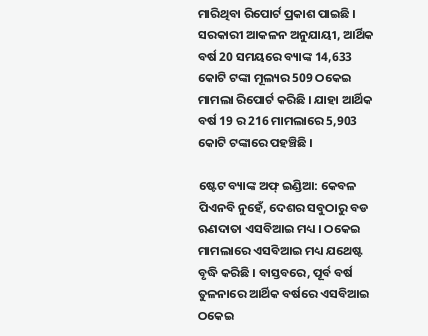ମାରିଥିବା ରିପୋର୍ଟ ପ୍ରକାଶ ପାଇଛି । ସରକାରୀ ଆକଳନ ଅନୁଯାୟୀ, ଆର୍ଥିକ ବର୍ଷ 20 ସମୟରେ ବ୍ୟାଙ୍କ 14,633 କୋଟି ଟଙ୍କା ମୂଲ୍ୟର 509 ଠକେଇ ମାମଲା ରିପୋର୍ଟ କରିଛି । ଯାହା ଆର୍ଥିକ ବର୍ଷ 19 ର 216 ମାମଲାରେ 5,903 କୋଟି ଟଙ୍କାରେ ପହଞ୍ଚିଛି ।

ଷ୍ଟେଟ ବ୍ୟାଙ୍କ ଅଫ୍ ଇଣ୍ଡିଆ: କେବଳ ପିଏନବି ନୁହେଁ, ଦେଶର ସବୁଠାରୁ ବଡ ଋଣଦାତା ଏସବିଆଇ ମଧ୍ୟ । ଠକେଇ ମାମଲାରେ ଏସବିଆଇ ମଧ୍ୟ ଯଥେଷ୍ଟ ବୃଦ୍ଧି କରିଛି । ବାସ୍ତବରେ, ପୂର୍ବ ବର୍ଷ ତୁଳନାରେ ଆର୍ଥିକ ବର୍ଷରେ ଏସବିଆଇ ଠକେଇ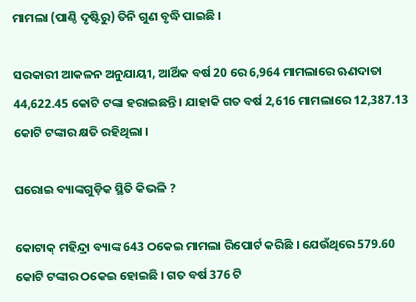ମାମଲା (ପାଣ୍ଠି ଦୃଷ୍ଟିରୁ) ତିନି ଗୁଣ ବୃଦ୍ଧି ପାଇଛି ।

ସରକାରୀ ଆକଳନ ଅନୁଯାୟୀ, ଆର୍ଥିକ ବର୍ଷ 20 ରେ 6,964 ମାମଲାରେ ଋଣଦାତା 44,622.45 କୋଟି ଟଙ୍କା ହରାଇଛନ୍ତି । ଯାହାକି ଗତ ବର୍ଷ 2,616 ମାମଲାରେ 12,387.13 କୋଟି ଟଙ୍କାର କ୍ଷତି ରହିଥିଲା ।

ଘରୋଇ ବ୍ୟାଙ୍କଗୁଡ଼ିକ ସ୍ଥିତି କିଭଳି ?

କୋଟାକ୍ ମହିନ୍ଦ୍ରା ବ୍ୟାଙ୍କ 643 ଠକେଇ ମାମଲା ରିପୋର୍ଟ କରିଛି । ଯେଉଁଥିରେ 579.60 କୋଟି ଟଙ୍କାର ଠକେଇ ହୋଇଛି । ଗତ ବର୍ଷ 376 ଟି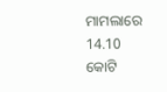ମାମଲାରେ 14.10 କୋଟି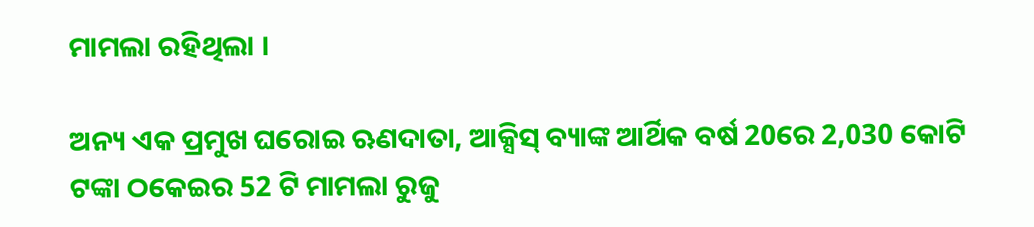ମାମଲା ରହିଥିଲା ।

ଅନ୍ୟ ଏକ ପ୍ରମୁଖ ଘରୋଇ ଋଣଦାତା, ଆକ୍ସିସ୍ ବ୍ୟାଙ୍କ ଆର୍ଥିକ ବର୍ଷ 20ରେ 2,030 କୋଟି ଟଙ୍କା ଠକେଇର 52 ଟି ମାମଲା ରୁଜୁ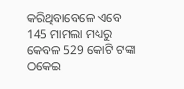କରିଥିବାବେଳେ ଏବେ 145 ମାମଲା ମଧ୍ୟରୁ କେବଳ 529 କୋଟି ଟଙ୍କା ଠକେଇ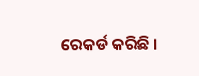ରେକର୍ଡ କରିଛି ।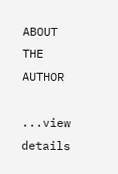ABOUT THE AUTHOR

...view details